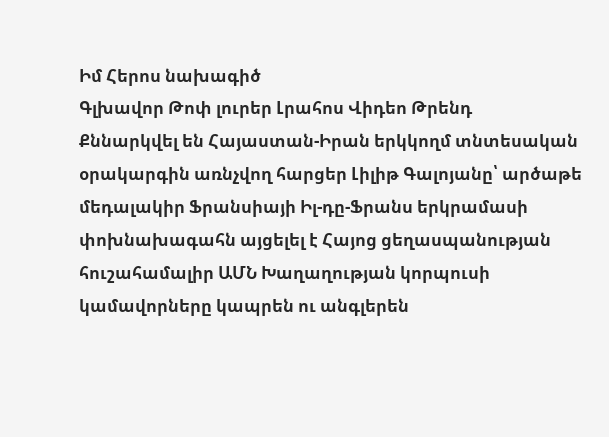Իմ Հերոս նախագիծ
Գլխավոր Թոփ լուրեր Լրահոս Վիդեո Թրենդ
Քննարկվել են Հայաստան-Իրան երկկողմ տնտեսական օրակարգին առնչվող հարցեր Լիլիթ Գալոյանը՝ արծաթե մեդալակիր Ֆրանսիայի Իլ-դը-Ֆրանս երկրամասի փոխնախագահն այցելել է Հայոց ցեղասպանության հուշահամալիր ԱՄՆ Խաղաղության կորպուսի կամավորները կապրեն ու անգլերեն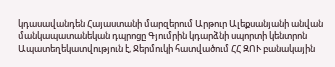կդասավանդեն Հայաստանի մարզերում Արթուր Ալեքսանյանի անվան մանկապատանեկան դպրոցը Գյումրին կդարձնի սպորտի կենտրոն Ապատեղեկատվություն է, Ջերմուկի հատվածում ՀՀ ԶՈՒ բանակային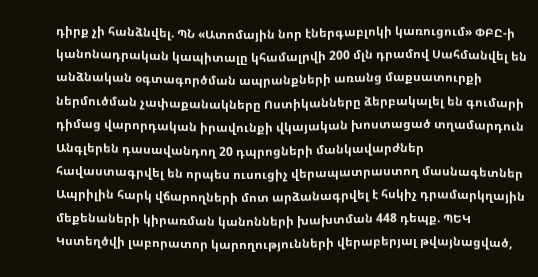դիրք չի հանձնվել. ՊՆ «Ատոմային նոր էներգաբլոկի կառուցում» ՓԲԸ-ի կանոնադրական կապիտալը կհամալրվի 200 մլն դրամով Սահմանվել են անձնական օգտագործման ապրանքների առանց մաքսատուրքի ներմուծման չափաքանակները Ոստիկանները ձերբակալել են գումարի դիմաց վարորդական իրավունքի վկայական խոստացած տղամարդուն Անգլերեն դասավանդող 20 դպրոցների մանկավարժներ հավաստագրվել են որպես ուսուցիչ վերապատրաստող մասնագետներ Ապրիլին հարկ վճարողների մոտ արձանագրվել է հսկիչ դրամարկղային մեքենաների կիրառման կանոնների խախտման 448 դեպք. ՊԵԿ Կստեղծվի լաբորատոր կարողությունների վերաբերյալ թվայնացված,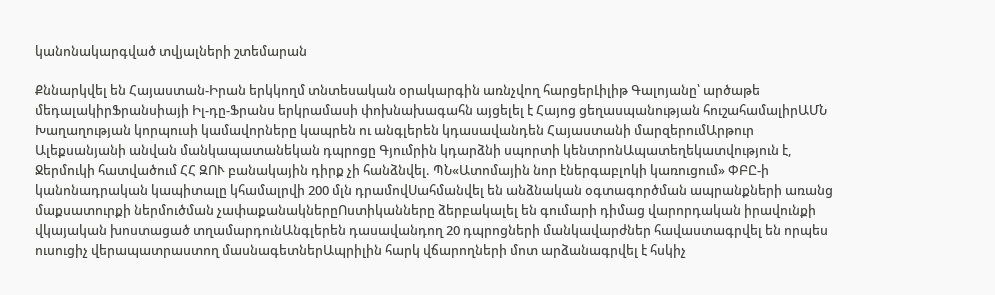կանոնակարգված տվյալների շտեմարան

Քննարկվել են Հայաստան-Իրան երկկողմ տնտեսական օրակարգին առնչվող հարցերԼիլիթ Գալոյանը՝ արծաթե մեդալակիրՖրանսիայի Իլ-դը-Ֆրանս երկրամասի փոխնախագահն այցելել է Հայոց ցեղասպանության հուշահամալիրԱՄՆ Խաղաղության կորպուսի կամավորները կապրեն ու անգլերեն կդասավանդեն Հայաստանի մարզերումԱրթուր Ալեքսանյանի անվան մանկապատանեկան դպրոցը Գյումրին կդարձնի սպորտի կենտրոնԱպատեղեկատվություն է, Ջերմուկի հատվածում ՀՀ ԶՈՒ բանակային դիրք չի հանձնվել. ՊՆ«Ատոմային նոր էներգաբլոկի կառուցում» ՓԲԸ-ի կանոնադրական կապիտալը կհամալրվի 200 մլն դրամովՍահմանվել են անձնական օգտագործման ապրանքների առանց մաքսատուրքի ներմուծման չափաքանակներըՈստիկանները ձերբակալել են գումարի դիմաց վարորդական իրավունքի վկայական խոստացած տղամարդունԱնգլերեն դասավանդող 20 դպրոցների մանկավարժներ հավաստագրվել են որպես ուսուցիչ վերապատրաստող մասնագետներԱպրիլին հարկ վճարողների մոտ արձանագրվել է հսկիչ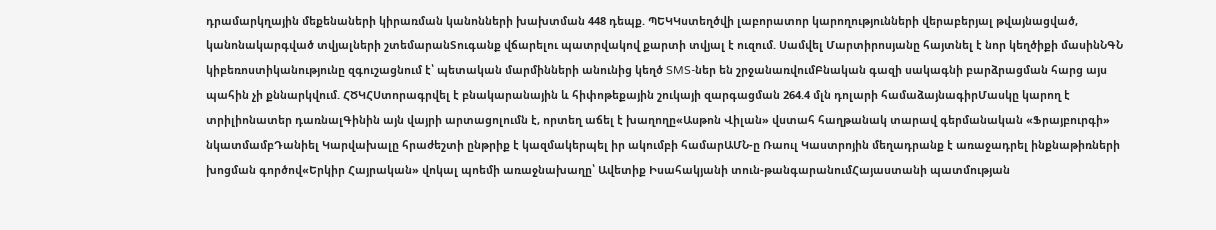դրամարկղային մեքենաների կիրառման կանոնների խախտման 448 դեպք. ՊԵԿԿստեղծվի լաբորատոր կարողությունների վերաբերյալ թվայնացված, կանոնակարգված տվյալների շտեմարանՏուգանք վճարելու պատրվակով քարտի տվյալ է ուզում. Սամվել Մարտիրոսյանը հայտնել է նոր կեղծիքի մասինՆԳՆ կիբեռոստիկանությունը զգուշացնում է՝ պետական մարմինների անունից կեղծ SMS-ներ են շրջանառվումԲնական գազի սակագնի բարձրացման հարց այս պահին չի քննարկվում. ՀԾԿՀՍտորագրվել է բնակարանային և հիփոթեքային շուկայի զարգացման 264.4 մլն դոլարի համաձայնագիրՄասկը կարող է տրիլիոնատեր դառնալԳինին այն վայրի արտացոլումն է, որտեղ աճել է խաղողը«Ասթոն Վիլան» վստահ հաղթանակ տարավ գերմանական «Ֆրայբուրգի» նկատմամբԴանիել Կարվախալը հրաժեշտի ընթրիք է կազմակերպել իր ակումբի համարԱՄՆ-ը Ռաուլ Կաստրոյին մեղադրանք է առաջադրել ինքնաթիռների խոցման գործով«Երկիր Հայրական» վոկալ պոեմի առաջնախաղը՝ Ավետիք Իսահակյանի տուն-թանգարանումՀայաստանի պատմության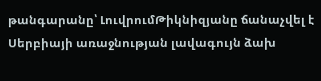թանգարանը՝ ԼուվրումԹիկնիզյանը ճանաչվել է Սերբիայի առաջնության լավագույն ձախ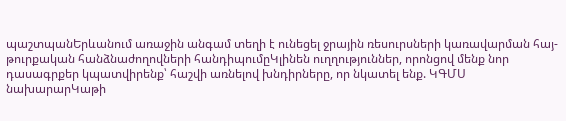պաշտպանԵրևանում առաջին անգամ տեղի է ունեցել ջրային ռեսուրսների կառավարման հայ-թուրքական հանձնաժողովների հանդիպումըԿլինեն ուղղություններ, որոնցով մենք նոր դասագրքեր կպատվիրենք՝ հաշվի առնելով խնդիրները, որ նկատել ենք. ԿԳՄՍ նախարարԿաթի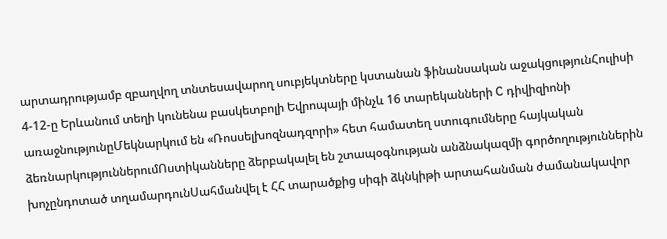արտադրությամբ զբաղվող տնտեսավարող սուբյեկտները կստանան ֆինանսական աջակցությունՀուլիսի 4-12-ը Երևանում տեղի կունենա բասկետբոլի Եվրոպայի մինչև 16 տարեկանների C դիվիզիոնի առաջնությունըՄեկնարկում են «Ռոսսելխոզնադզորի» հետ համատեղ ստուգումները հայկական ձեռնարկություններումՈստիկանները ձերբակալել են շտապօգնության անձնակազմի գործողություններին խոչընդոտած տղամարդունՍահմանվել է ՀՀ տարածքից սիգի ձկնկիթի արտահանման ժամանակավոր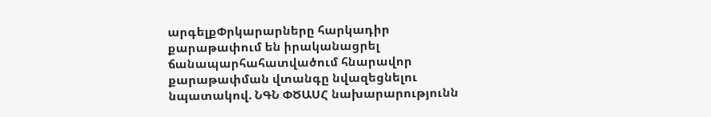արգելքՓրկարարները հարկադիր քարաթափում են իրականացրել ճանապարհահատվածում հնարավոր քարաթափման վտանգը նվազեցնելու նպատակով. ՆԳՆ ՓԾԱՍՀ նախարարությունն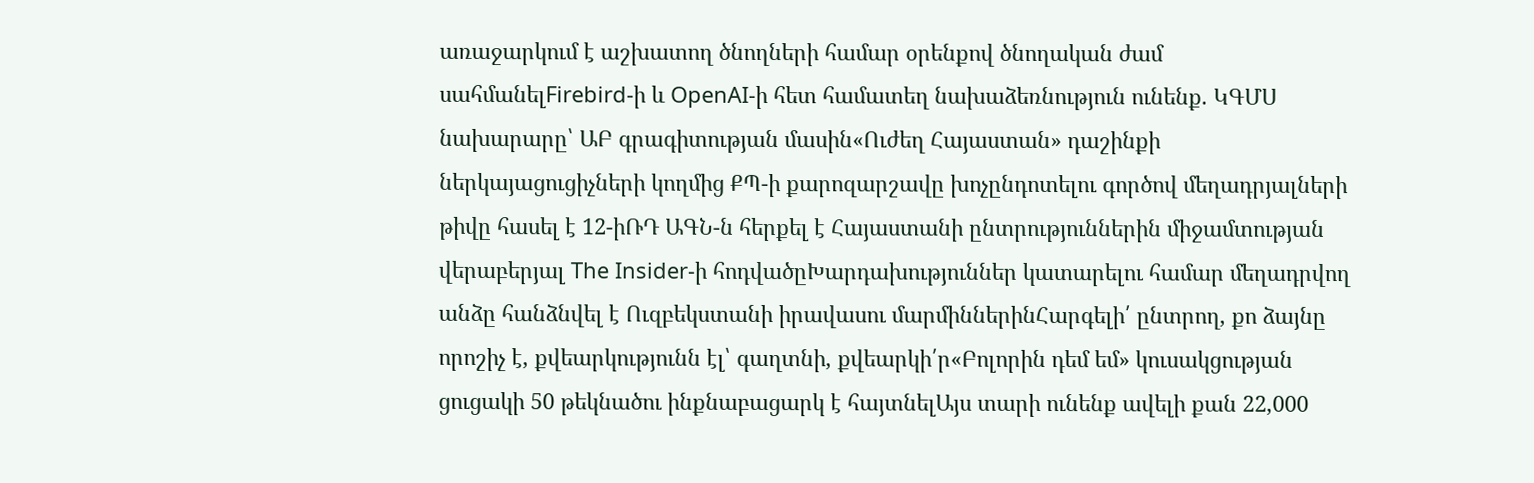առաջարկում է աշխատող ծնողների համար օրենքով ծնողական ժամ սահմանելFirebird-ի և OpenAI-ի հետ համատեղ նախաձեռնություն ունենք. ԿԳՄՍ նախարարը՝ ԱԲ գրագիտության մասին«Ուժեղ Հայաստան» դաշինքի ներկայացուցիչների կողմից ՔՊ-ի քարոզարշավը խոչընդոտելու գործով մեղադրյալների թիվը հասել է 12-իՌԴ ԱԳՆ-ն հերքել է Հայաստանի ընտրություններին միջամտության վերաբերյալ The Insider-ի հոդվածըԽարդախություններ կատարելու համար մեղադրվող անձը հանձնվել է Ուզբեկստանի իրավասու մարմիններինՀարգելի՛ ընտրող, քո ձայնը որոշիչ է, քվեարկությունն էլ՝ գաղտնի, քվեարկի՛ր«Բոլորին դեմ եմ» կուսակցության ցուցակի 50 թեկնածու ինքնաբացարկ է հայտնելԱյս տարի ունենք ավելի քան 22,000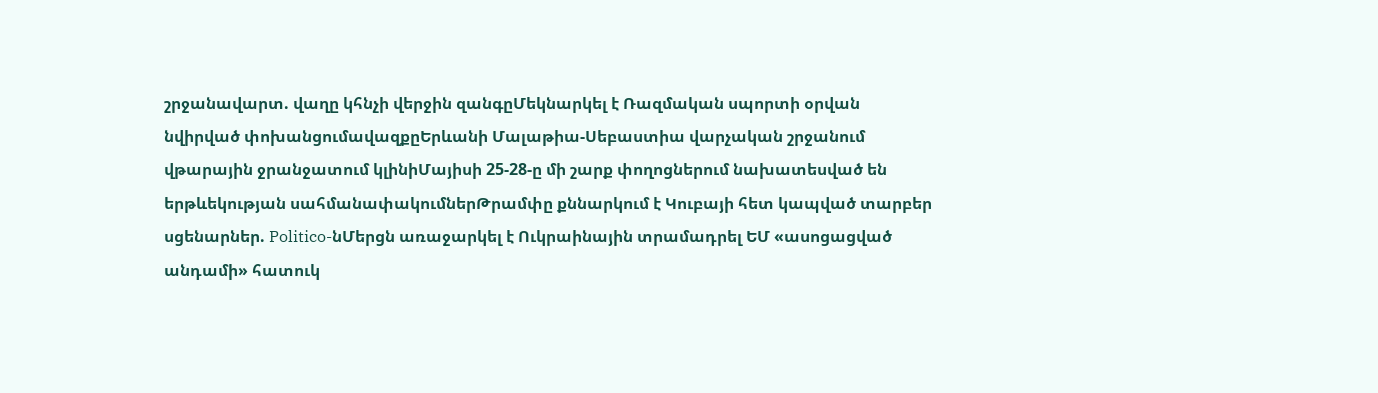շրջանավարտ. վաղը կհնչի վերջին զանգըՄեկնարկել է Ռազմական սպորտի օրվան նվիրված փոխանցումավազքըԵրևանի Մալաթիա-Սեբաստիա վարչական շրջանում վթարային ջրանջատում կլինիՄայիսի 25-28-ը մի շարք փողոցներում նախատեսված են երթևեկության սահմանափակումներԹրամփը քննարկում է Կուբայի հետ կապված տարբեր սցենարներ. Politico-նՄերցն առաջարկել է Ուկրաինային տրամադրել ԵՄ «ասոցացված անդամի» հատուկ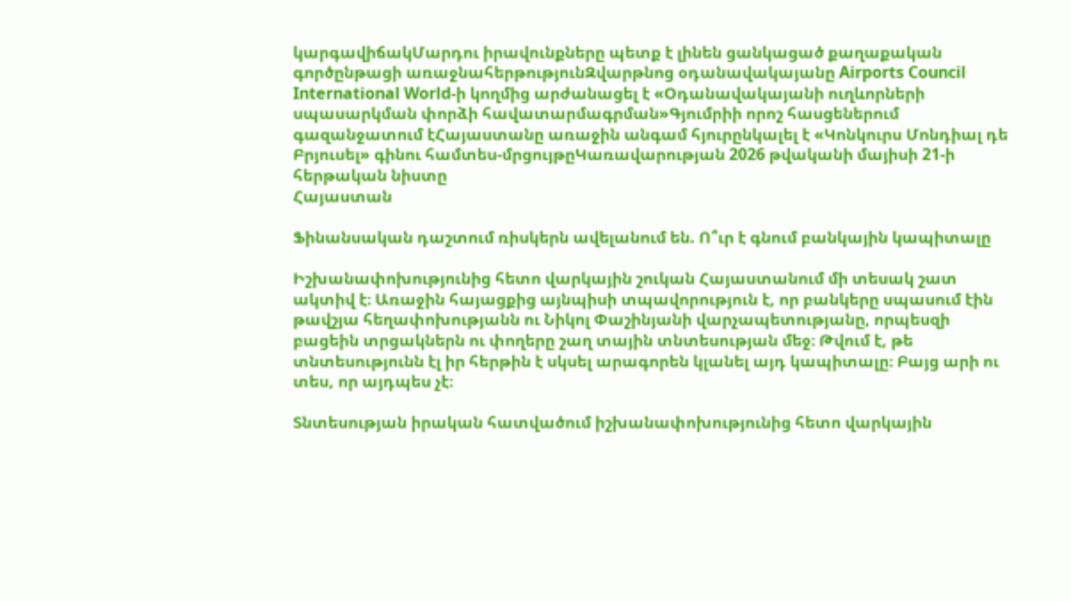կարգավիճակՄարդու իրավունքները պետք է լինեն ցանկացած քաղաքական գործընթացի առաջնահերթությունԶվարթնոց օդանավակայանը Airports Council International World-ի կողմից արժանացել է «Օդանավակայանի ուղևորների սպասարկման փորձի հավատարմագրման»Գյումրիի որոշ հասցեներում գազանջատում էՀայաստանը առաջին անգամ հյուրընկալել է «Կոնկուրս Մոնդիալ դե Բրյուսել» գինու համտես-մրցույթըԿառավարության 2026 թվականի մայիսի 21-ի հերթական նիստը
Հայաստան

Ֆինանսական դաշտում ռիսկերն ավելանում են. Ո՞ւր է գնում բանկային կապիտալը

Իշխանափոխությունից հետո վարկային շուկան Հայաստանում մի տեսակ շատ ակտիվ է։ Առաջին հայացքից այնպիսի տպավորություն է, որ բանկերը սպասում էին թավշյա հեղափոխությանն ու Նիկոլ Փաշինյանի վարչապետությանը, որպեսզի բացեին տրցակներն ու փողերը շաղ տային տնտեսության մեջ։ Թվում է, թե տնտեսությունն էլ իր հերթին է սկսել արագորեն կլանել այդ կապիտալը։ Բայց արի ու տես, որ այդպես չէ։

Տնտեսության իրական հատվածում իշխանափոխությունից հետո վարկային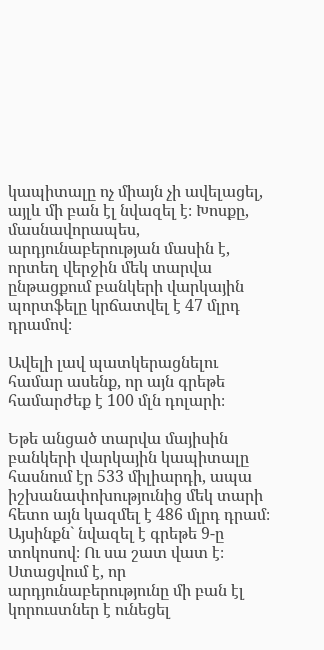կապիտալը ոչ միայն չի ավելացել, այլև մի բան էլ նվազել է։ Խոսքը, մասնավորապես, արդյունաբերության մասին է, որտեղ վերջին մեկ տարվա ընթացքում բանկերի վարկային պորտֆելը կրճատվել է 47 մլրդ դրամով։

Ավելի լավ պատկերացնելու համար ասենք, որ այն գրեթե համարժեք է 100 մլն դոլարի։

Եթե անցած տարվա մայիսին բանկերի վարկային կապիտալը հասնում էր 533 միլիարդի, ապա իշխանափոխությունից մեկ տարի հետո այն կազմել է 486 մլրդ դրամ։ Այսինքն` նվազել է գրեթե 9-ը տոկոսով։ Ու սա շատ վատ է։ Ստացվում է, որ արդյունաբերությունը մի բան էլ կորուստներ է ունեցել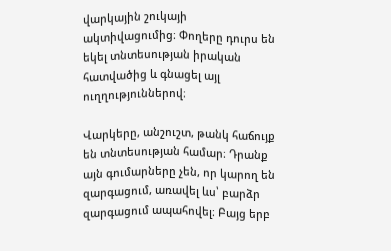վարկային շուկայի ակտիվացումից։ Փողերը դուրս են եկել տնտեսության իրական հատվածից և գնացել այլ ուղղություններով։

Վարկերը, անշուշտ, թանկ հաճույք են տնտեսության համար։ Դրանք այն գումարները չեն, որ կարող են զարգացում, առավել ևս՝ բարձր զարգացում ապահովել։ Բայց երբ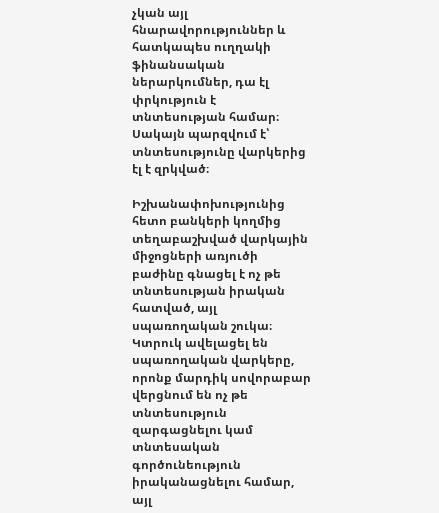չկան այլ հնարավորություններ և հատկապես ուղղակի ֆինանսական ներարկումներ, դա էլ փրկություն է տնտեսության համար։ Սակայն պարզվում է՝ տնտեսությունը վարկերից էլ է զրկված։

Իշխանափոխությունից հետո բանկերի կողմից տեղաբաշխված վարկային միջոցների առյուծի բաժինը գնացել է ոչ թե տնտեսության իրական հատված, այլ սպառողական շուկա։ Կտրուկ ավելացել են սպառողական վարկերը, որոնք մարդիկ սովորաբար վերցնում են ոչ թե տնտեսություն զարգացնելու կամ տնտեսական գործունեություն իրականացնելու համար, այլ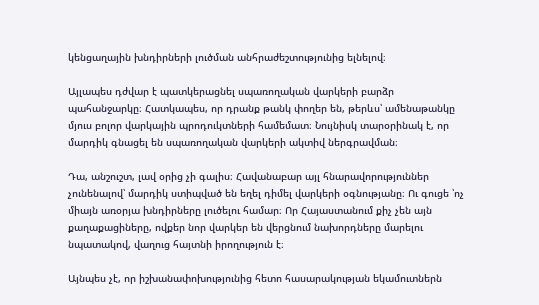կենցաղային խնդիրների լուծման անհրաժեշտությունից ելնելով։

Այլապես դժվար է պատկերացնել սպառողական վարկերի բարձր պահանջարկը։ Հատկապես, որ դրանք թանկ փողեր են, թերևս՝ ամենաթանկը մյուս բոլոր վարկային պրոդուկտների համեմատ։ Նույնիսկ տարօրինակ է, որ մարդիկ գնացել են սպառողական վարկերի ակտիվ ներգրավման։

Դա, անշուշտ, լավ օրից չի գալիս։ Հավանաբար այլ հնարավորություններ չունենալով՝ մարդիկ ստիպված են եղել դիմել վարկերի օգնությանը։ Ու գուցե ՝ոչ միայն առօրյա խնդիրները լուծելու համար։ Որ Հայաստանում քիչ չեն այն քաղաքացիները, ովքեր նոր վարկեր են վերցնում նախորդները մարելու նպատակով, վաղուց հայտնի իրողություն է։

Այնպես չէ, որ իշխանափոխությունից հետո հասարակության եկամուտներն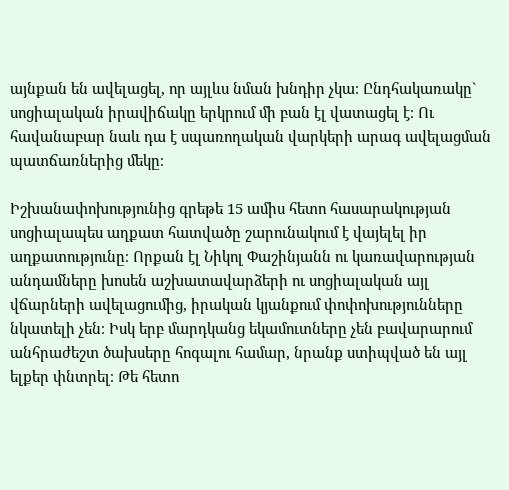այնքան են ավելացել, որ այլևս նման խնդիր չկա։ Ընդհակառակը` սոցիալական իրավիճակը երկրում մի բան էլ վատացել է։ Ու հավանաբար նաև դա է սպառողական վարկերի արագ ավելացման պատճառներից մեկը։

Իշխանափոխությունից գրեթե 15 ամիս հետո հասարակության սոցիալապես աղքատ հատվածը շարունակում է վայելել իր աղքատությունը։ Որքան էլ Նիկոլ Փաշինյանն ու կառավարության անդամները խոսեն աշխատավարձերի ու սոցիալական այլ վճարների ավելացումից, իրական կյանքում փոփոխությունները նկատելի չեն։ Իսկ երբ մարդկանց եկամուտները չեն բավարարում անհրաժեշտ ծախսերը հոգալու համար, նրանք ստիպված են այլ ելքեր փնտրել։ Թե հետո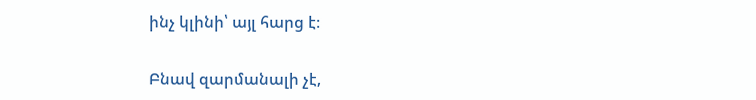ինչ կլինի՝ այլ հարց է։

Բնավ զարմանալի չէ,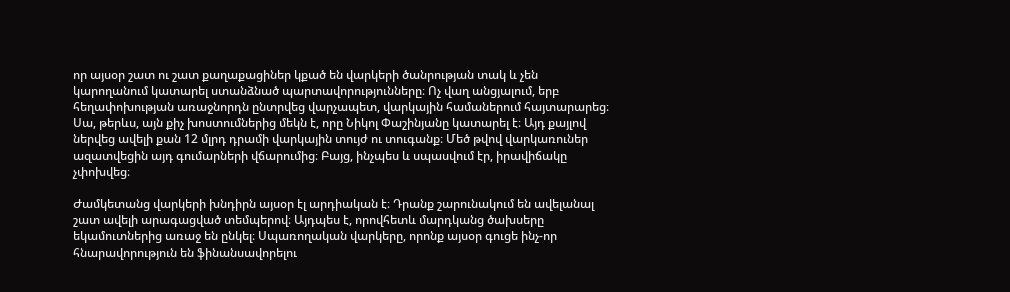որ այսօր շատ ու շատ քաղաքացիներ կքած են վարկերի ծանրության տակ և չեն կարողանում կատարել ստանձնած պարտավորությունները։ Ոչ վաղ անցյալում, երբ հեղափոխության առաջնորդն ընտրվեց վարչապետ, վարկային համաներում հայտարարեց։ Սա, թերևս, այն քիչ խոստումներից մեկն է, որը Նիկոլ Փաշինյանը կատարել է։ Այդ քայլով ներվեց ավելի քան 12 մլրդ դրամի վարկային տույժ ու տուգանք։ Մեծ թվով վարկառուներ ազատվեցին այդ գումարների վճարումից։ Բայց, ինչպես և սպասվում էր, իրավիճակը չփոխվեց։

Ժամկետանց վարկերի խնդիրն այսօր էլ արդիական է։ Դրանք շարունակում են ավելանալ շատ ավելի արագացված տեմպերով։ Այդպես է, որովհետև մարդկանց ծախսերը եկամուտներից առաջ են ընկել։ Սպառողական վարկերը, որոնք այսօր գուցե ինչ-որ հնարավորություն են ֆինանսավորելու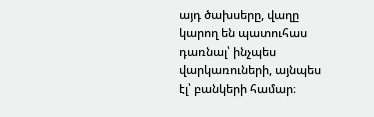այդ ծախսերը, վաղը կարող են պատուհաս դառնալ՝ ինչպես վարկառուների, այնպես էլ՝ բանկերի համար։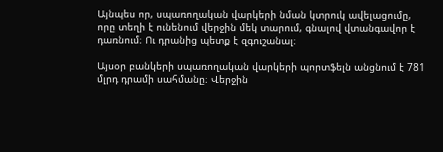Այնպես որ, սպառողական վարկերի նման կտրուկ ավելացումը, որը տեղի է ունենում վերջին մեկ տարում, գնալով վտանգավոր է դառնում։ Ու դրանից պետք է զգուշանալ։

Այսօր բանկերի սպառողական վարկերի պորտֆելն անցնում է 781 մլրդ դրամի սահմանը։ Վերջին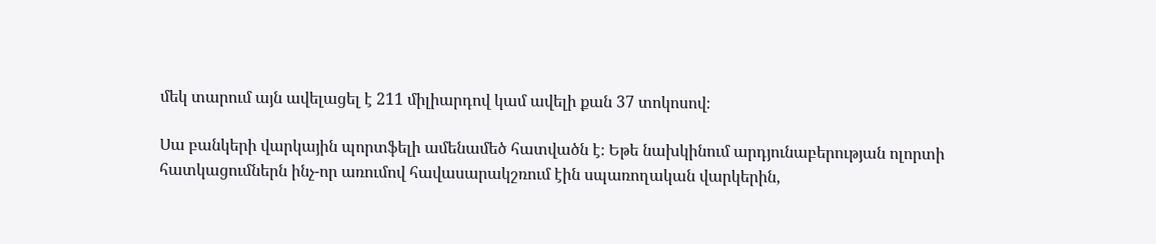մեկ տարում այն ավելացել է 211 միլիարդով կամ ավելի քան 37 տոկոսով։

Սա բանկերի վարկային պորտֆելի ամենամեծ հատվածն է։ Եթե նախկինում արդյունաբերության ոլորտի հատկացումներն ինչ-որ առումով հավասարակշռում էին սպառողական վարկերին,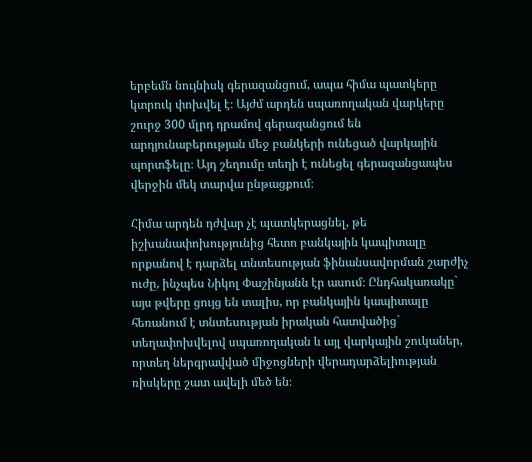երբեմն նույնիսկ գերազանցում, ապա հիմա պատկերը կտրուկ փոխվել է։ Այժմ արդեն սպառողական վարկերը շուրջ 300 մլրդ դրամով գերազանցում են արդյունաբերության մեջ բանկերի ունեցած վարկային պորտֆելը։ Այդ շեղումը տեղի է ունեցել գերազանցապես վերջին մեկ տարվա ընթացքում։

Հիմա արդեն դժվար չէ պատկերացնել, թե իշխանափոխությունից հետո բանկային կապիտալը որքանով է դարձել տնտեսության ֆինանսավորման շարժիչ ուժը, ինչպես Նիկոլ Փաշինյանն էր ասում։ Ընդհակառակը` այս թվերը ցույց են տալիս, որ բանկային կապիտալը հեռանում է տնտեսության իրական հատվածից` տեղափոխվելով սպառողական և այլ վարկային շուկաներ, որտեղ ներգրավված միջոցների վերադարձելիության ռիսկերը շատ ավելի մեծ են։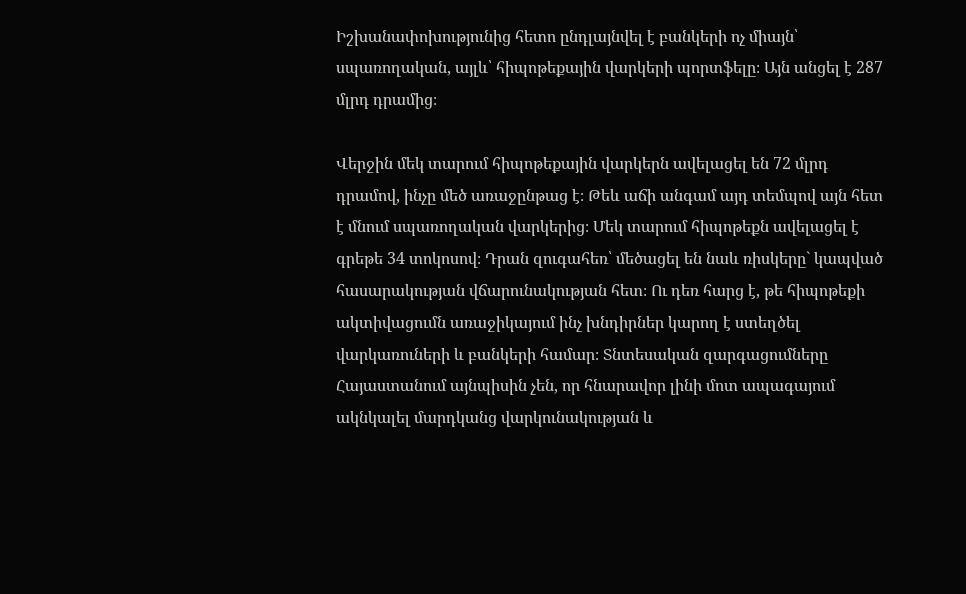Իշխանափոխությունից հետո ընդլայնվել է բանկերի ոչ միայն՝ սպառողական, այլև՝ հիպոթեքային վարկերի պորտֆելը։ Այն անցել է 287 մլրդ դրամից։

Վերջին մեկ տարում հիպոթեքային վարկերն ավելացել են 72 մլրդ դրամով, ինչը մեծ առաջընթաց է։ Թեև աճի անգամ այդ տեմպով այն հետ է մնում սպառողական վարկերից։ Մեկ տարում հիպոթեքն ավելացել է գրեթե 34 տոկոսով։ Դրան զուգահեռ՝ մեծացել են նաև ռիսկերը` կապված հասարակության վճարունակության հետ։ Ու դեռ հարց է, թե հիպոթեքի ակտիվացումն առաջիկայում ինչ խնդիրներ կարող է ստեղծել վարկառուների և բանկերի համար։ Տնտեսական զարգացումները Հայաստանում այնպիսին չեն, որ հնարավոր լինի մոտ ապագայում ակնկալել մարդկանց վարկունակության և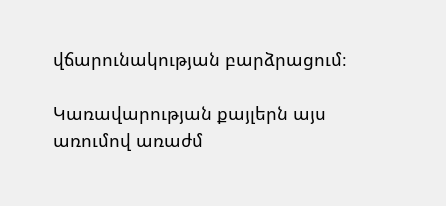վճարունակության բարձրացում։

Կառավարության քայլերն այս առումով առաժմ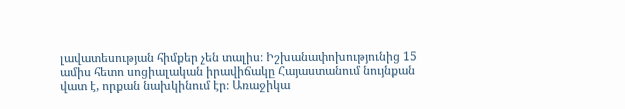լավատեսության հիմքեր չեն տալիս։ Իշխանափոխությունից 15 ամիս հետո սոցիալական իրավիճակը Հայաստանում նույնքան վատ է, որքան նախկինում էր։ Առաջիկա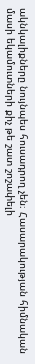ակնկալիքները նույնպես հուսադրող չեն։ Հասարակության հիմնական մասի եկամուտների քիչ թե շատ շոշափելի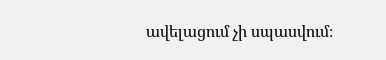ավելացում չի սպասվում։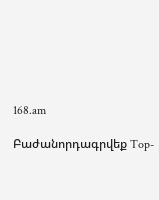168.am

Բաժանորդագրվեք Top-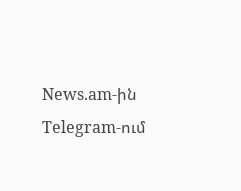News.am-ին Telegram-ում